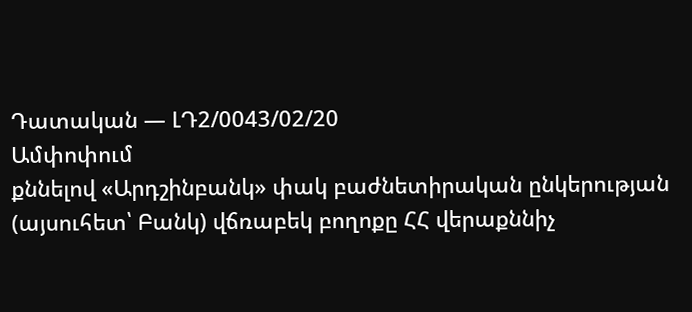Դատական — ԼԴ2/0043/02/20
Ամփոփում
քննելով «Արդշինբանկ» փակ բաժնետիրական ընկերության (այսուհետ՝ Բանկ) վճռաբեկ բողոքը ՀՀ վերաքննիչ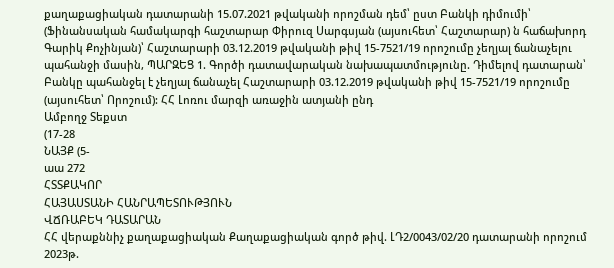քաղաքացիական դատարանի 15.07.2021 թվականի որոշման դեմ՝ ըստ Բանկի դիմումի՝ (Ֆինանսական համակարգի հաշտարար Փիրուզ Սարգսյան (այսուհետ՝ Հաշտարար) ն հաճախորդ Գարիկ Քոչինյան)՝ Հաշտարարի 03.12.2019 թվականի թիվ 15-7521/19 որոշումը չեղյալ ճանաչելու պահանջի մասին, ՊԱՐԶԵՑ 1. Գործի դատավարական նախապատմությունը. Դիմելով դատարան՝ Բանկը պահանջել է չեղյալ ճանաչել Հաշտարարի 03.12.2019 թվականի թիվ 15-7521/19 որոշումը (այսուհետ՝ Որոշում): ՀՀ Լոռու մարզի առաջին ատյանի ընդ
Ամբողջ Տեքստ
(17-28
ՆԱՅՔ (5-
աա 272
ՀՏՏՔԱԿՈՐ
ՀԱՅԱՍՏԱՆԻ ՀԱՆՐԱՊԵՏՈՒԹՅՈՒՆ
ՎՃՌԱԲԵԿ ԴԱՏԱՐԱՆ
ՀՀ վերաքննիչ քաղաքացիական Քաղաքացիական գործ թիվ. ԼԴ2/0043/02/20 դատարանի որոշում 2023թ.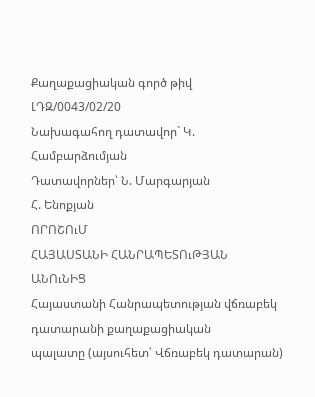Քաղաքացիական գործ թիվ ԼԴԶ/0043/02/20
Նախագահող դատավոր` Կ. Համբարձումյան
Դատավորներ՝ Ն. Մարգարյան
Հ. Ենոքյան
ՈՐՈՇՈւՄ
ՀԱՅԱՍՏԱՆԻ ՀԱՆՐԱՊԵՏՈւԹՅԱՆ ԱՆՈւՆԻՑ
Հայաստանի Հանրապետության վճռաբեկ դատարանի քաղաքացիական
պալատը (այսուհետ՝ Վճռաբեկ դատարան)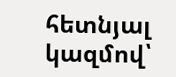հետնյալ կազմով՝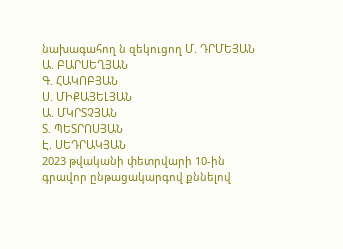նախագահող ն զեկուցող Մ. ԴՐՄԵՅԱՆ
Ա. ԲԱՐՍԵՂՅԱՆ
Գ. ՀԱԿՈԲՅԱՆ
Ս. ՄԻՔԱՅԵԼՅԱՆ
Ա. ՄԿՐՏՉՅԱՆ
Տ. ՊԵՏՐՈՍՅԱՆ
Է. ՍԵԴՐԱԿՅԱՆ
2023 թվականի փետրվարի 10-ին
գրավոր ընթացակարգով քննելով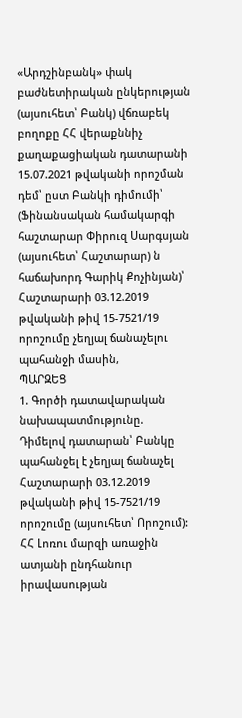«Արդշինբանկ» փակ բաժնետիրական ընկերության (այսուհետ՝ Բանկ) վճռաբեկ բողոքը ՀՀ վերաքննիչ քաղաքացիական դատարանի 15.07.2021 թվականի որոշման դեմ՝ ըստ Բանկի դիմումի՝ (Ֆինանսական համակարգի հաշտարար Փիրուզ Սարգսյան (այսուհետ՝ Հաշտարար) ն հաճախորդ Գարիկ Քոչինյան)՝ Հաշտարարի 03.12.2019 թվականի թիվ 15-7521/19 որոշումը չեղյալ ճանաչելու պահանջի մասին,
ՊԱՐԶԵՑ
1. Գործի դատավարական նախապատմությունը.
Դիմելով դատարան՝ Բանկը պահանջել է չեղյալ ճանաչել Հաշտարարի 03.12.2019 թվականի թիվ 15-7521/19 որոշումը (այսուհետ՝ Որոշում):
ՀՀ Լոռու մարզի առաջին ատյանի ընդհանուր իրավասության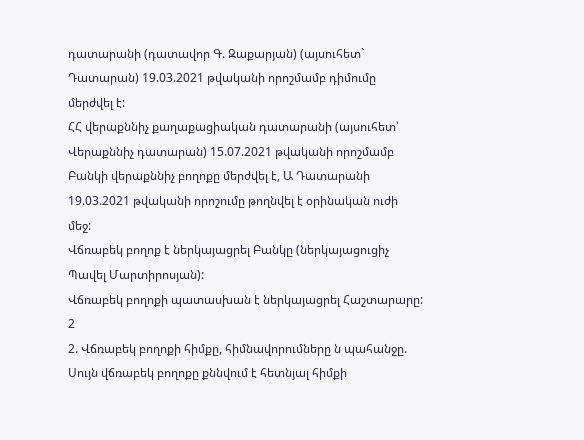դատարանի (դատավոր Գ. Զաքարյան) (այսուհետ` Դատարան) 19.03.2021 թվականի որոշմամբ դիմումը մերժվել է:
ՀՀ վերաքննիչ քաղաքացիական դատարանի (այսուհետ՝ Վերաքննիչ դատարան) 15.07.2021 թվականի որոշմամբ Բանկի վերաքննիչ բողոքը մերժվել է, Ա Դատարանի 19.03.2021 թվականի որոշումը թողնվել է օրինական ուժի մեջ:
Վճռաբեկ բողոք է ներկայացրել Բանկը (ներկայացուցիչ Պավել Մարտիրոսյան):
Վճռաբեկ բողոքի պատասխան է ներկայացրել Հաշտարարը:
2
2. Վճռաբեկ բողոքի հիմքը, հիմնավորումները ն պահանջը.
Սույն վճռաբեկ բողոքը քննվում է հետնյալ հիմքի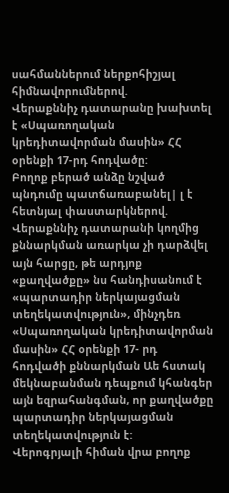սահմաններում ներքոհիշյալ հիմնավորումներով.
Վերաքննիչ դատարանը խախտել է «Սպառողական կրեդիտավորման մասին» ՀՀ օրենքի 17-րդ հոդվածը:
Բողոք բերած անձը նշված պնդումը պատճառաբանել| լ է հետնյալ փաստարկներով.
Վերաքննիչ դատարանի կողմից քննարկման առարկա չի դարձվել այն հարցը, թե արդյոք «քաղվածքը» նս հանդիսանում է «պարտադիր ներկայացման տեղեկատվություն», մինչդեռ «Սպառողական կրեդիտավորման մասին» ՀՀ օրենքի 17- րդ հոդվածի քննարկման Աե հստակ մեկնաբանման դեպքում կհանգեր այն եզրահանգման, որ քաղվածքը պարտադիր ներկայացման տեղեկատվություն է:
Վերոգրյալի հիման վրա բողոք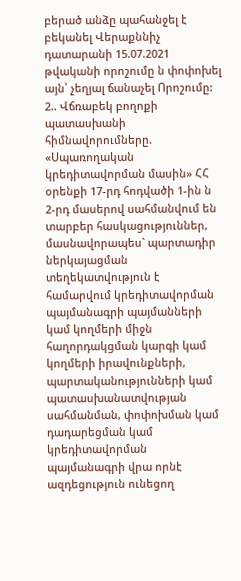բերած անձը պահանջել է բեկանել Վերաքննիչ դատարանի 15.07.2021 թվականի որոշումը ն փոփոխել այն՝ չեղյալ ճանաչել Որոշումը:
2.. Վճռաբեկ բողոքի պատասխանի հիմնավորումները.
«Սպառողական կրեդիտավորման մասին» ՀՀ օրենքի 17-րդ հոդվածի 1-ին ն 2-րդ մասերով սահմանվում են տարբեր հասկացություններ, մասնավորապես` պարտադիր ներկայացման տեղեկատվություն է համարվում կրեդիտավորման պայմանագրի պայմանների կամ կողմերի միջն հաղորդակցման կարգի կամ կողմերի իրավունքների, պարտականությունների կամ պատասխանատվության սահմանման, փոփոխման կամ դադարեցման կամ կրեդիտավորման պայմանագրի վրա որնէ ազդեցություն ունեցող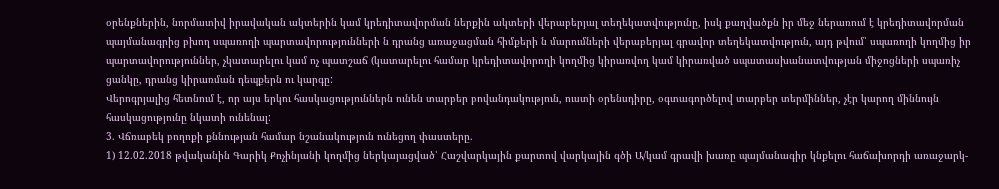օրենքներին, նորմատիվ իրավական ակտերին կամ կրեդիտավորման ներքին ակտերի վերաբերյալ տեղեկատվությունը, իսկ քաղվածքն իր մեջ ներառում է կրեդիտավորման պայմանագրից բխող սպառողի պարտավորությունների ն դրանց առաջացման հիմքերի ն մարումների վերաբերյալ գրավոր տեղեկատվություն, այդ թվում՝ սպառողի կողմից իր պարտավորություններ, չկատարելու կամ ոչ պատշաճ (կատարելու համար կրեդիտավորողի կողմից կիրառվող կամ կիրառված սպատասխանատվության միջոցների սպառիչ ցանկը, դրանց կիրառման դեպքերն ու կարգը:
Վերոգրյալից հետնում է, որ այս երկու հասկացություններն ունեն տարբեր բովանդակություն, ուստի օրենսդիրը, օգտագործելով տարբեր տերմիններ, չէր կարող միննույն հասկացությունը նկատի ունենալ:
3. Վճռաբեկ բողոքի քննության համար նշանակություն ունեցող փաստերը.
1) 12.02.2018 թվականին Գարիկ Քոչինյանի կողմից ներկայացված՝ Հաշվարկային քարտով վարկային գծի Ա/կամ գրավի խառը պայմանագիր կնքելու հաճախորդի առաջարկ-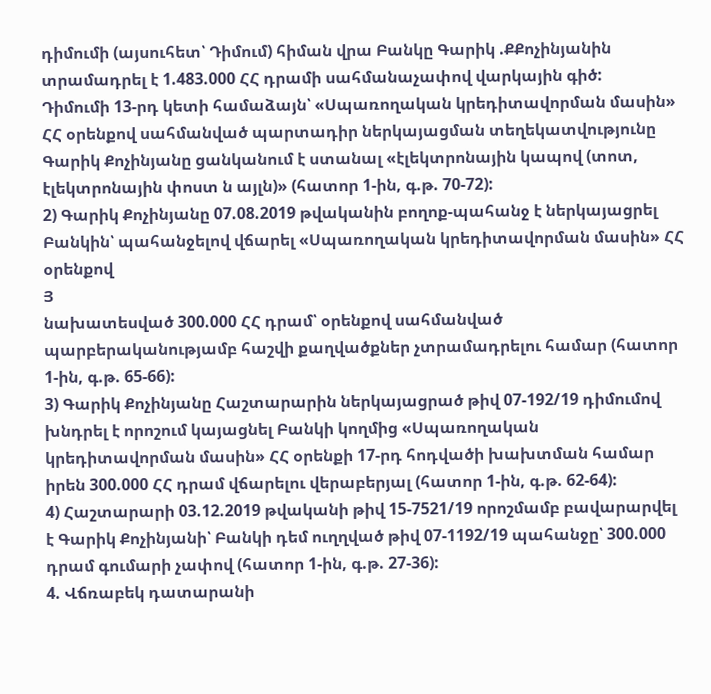դիմումի (այսուհետ՝ Դիմում) հիման վրա Բանկը Գարիկ .ՔՔոչինյանին տրամադրել է 1.483.000 ՀՀ դրամի սահմանաչափով վարկային գիծ:
Դիմումի 13-րդ կետի համաձայն՝ «Սպառողական կրեդիտավորման մասին» ՀՀ օրենքով սահմանված պարտադիր ներկայացման տեղեկատվությունը Գարիկ Քոչինյանը ցանկանում է ստանալ «էլեկտրոնային կապով (տոտ, էլեկտրոնային փոստ ն այլն)» (հատոր 1-ին, գ.թ. 70-72):
2) Գարիկ Քոչինյանը 07.08.2019 թվականին բողոք-պահանջ է ներկայացրել Բանկին՝ պահանջելով վճարել «Սպառողական կրեդիտավորման մասին» ՀՀ օրենքով
Յ
նախատեսված 300.000 ՀՀ դրամ՝ օրենքով սահմանված պարբերականությամբ հաշվի քաղվածքներ չտրամադրելու համար (հատոր 1-ին, գ.թ. 65-66):
3) Գարիկ Քոչինյանը Հաշտարարին ներկայացրած թիվ 07-192/19 դիմումով խնդրել է որոշում կայացնել Բանկի կողմից «Սպառողական կրեդիտավորման մասին» ՀՀ օրենքի 17-րդ հոդվածի խախտման համար իրեն 300.000 ՀՀ դրամ վճարելու վերաբերյալ (հատոր 1-ին, գ.թ. 62-64):
4) Հաշտարարի 03.12.2019 թվականի թիվ 15-7521/19 որոշմամբ բավարարվել է Գարիկ Քոչինյանի՝ Բանկի դեմ ուղղված թիվ 07-1192/19 պահանջը՝ 300.000 դրամ գումարի չափով (հատոր 1-ին, գ.թ. 27-36):
4. Վճռաբեկ դատարանի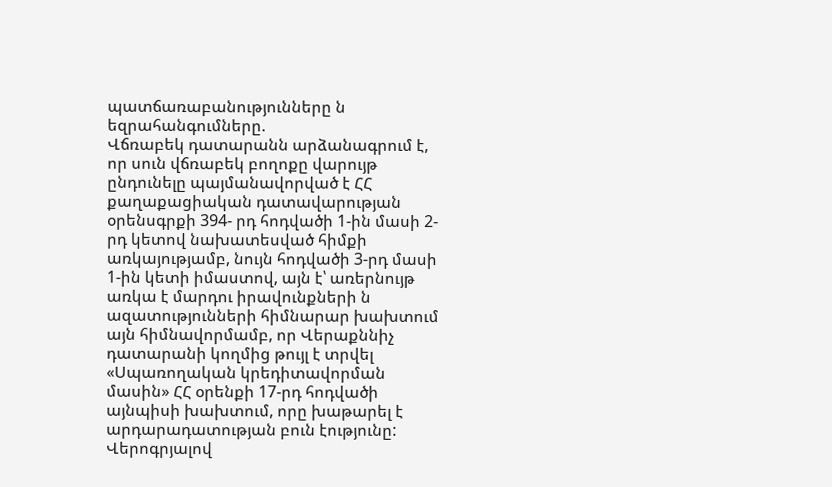պատճառաբանությունները ն եզրահանգումները.
Վճռաբեկ դատարանն արձանագրում է, որ սուն վճռաբեկ բողոքը վարույթ ընդունելը պայմանավորված է ՀՀ քաղաքացիական դատավարության օրենսգրքի 394- րդ հոդվածի 1-ին մասի 2-րդ կետով նախատեսված հիմքի առկայությամբ, նույն հոդվածի 3-րդ մասի 1-ին կետի իմաստով, այն է՝ առերնույթ առկա է մարդու իրավունքների ն ազատությունների հիմնարար խախտում այն հիմնավորմամբ, որ Վերաքննիչ դատարանի կողմից թույլ է տրվել «Սպառողական կրեդիտավորման մասին» ՀՀ օրենքի 17-րդ հոդվածի այնպիսի խախտում, որը խաթարել է արդարադատության բուն էությունը:
Վերոգրյալով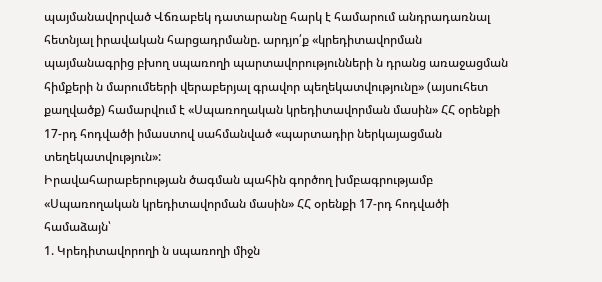պայմանավորված Վճռաբեկ դատարանը հարկ է համարում անդրադառնալ հետնյալ իրավական հարցադրմանը. արդյո՛ք «կրեդիտավորման պայմանագրից բխող սպառողի պարտավորությունների ն դրանց առաջացման հիմքերի ն մարումեերի վերաբերյալ գրավոր պեղեկատվությունը» (այսուհետ քաղվածք) համարվում է «Սպառողական կրեդիտավորման մասին» ՀՀ օրենքի 17-րդ հոդվածի իմաստով սահմանված «պարտադիր ներկայացման տեղեկատվություն»:
Իրավահարաբերության ծագման պահին գործող խմբագրությամբ «Սպառողական կրեդիտավորման մասին» ՀՀ օրենքի 17-րդ հոդվածի համաձայն՝
1. Կրեդիտավորողի ն սպառողի միջն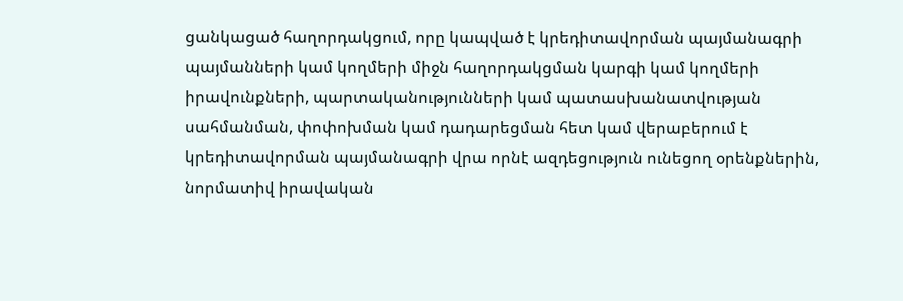ցանկացած հաղորդակցում, որը կապված է կրեդիտավորման պայմանագրի պայմանների կամ կողմերի միջն հաղորդակցման կարգի կամ կողմերի իրավունքների, պարտականությունների կամ պատասխանատվության սահմանման, փոփոխման կամ դադարեցման հետ կամ վերաբերում է կրեդիտավորման պայմանագրի վրա որնէ ազդեցություն ունեցող օրենքներին, նորմատիվ իրավական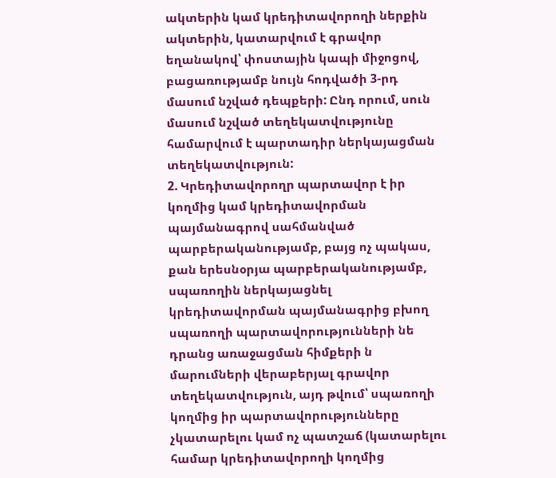ակտերին կամ կրեդիտավորողի ներքին ակտերին, կատարվում է գրավոր եղանակով՝ փոստային կապի միջոցով, բացառությամբ նույն հոդվածի 3-րդ մասում նշված դեպքերի: Ընդ որում, սուն մասում նշված տեղեկատվությունը համարվում է պարտադիր ներկայացման տեղեկատվություն:
2. Կրեդիտավորողր պարտավոր է իր կողմից կամ կրեդիտավորման պայմանագրով սահմանված պարբերականությամբ, բայց ոչ պակաս, քան երեսնօրյա պարբերականությամբ, սպառողին ներկայացնել կրեդիտավորման պայմանագրից բխող սպառողի պարտավորությունների նե դրանց առաջացման հիմքերի ն մարումների վերաբերյալ գրավոր տեղեկատվություն, այդ թվում՝ սպառողի կողմից իր պարտավորությունները չկատարելու կամ ոչ պատշաճ (կատարելու համար կրեդիտավորողի կողմից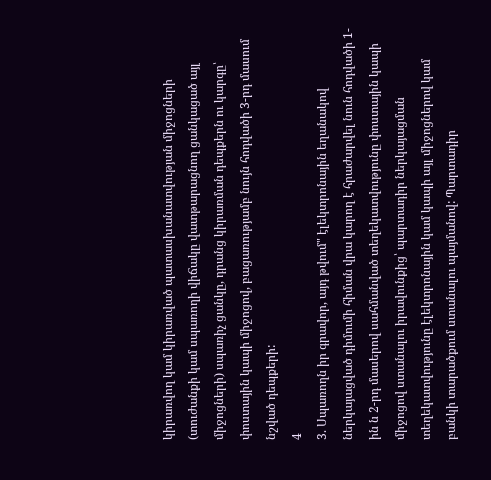կիրառվող կամ կիրառված պատասխանատվության միջոցների (տուժանքի կամ սպառողի վիճակը վատթարացնող ցանկացած այլ միջոցների) սպառիչ ցանկը, դրանց կիրառման դեպքերն ու կարգը՝ փոստային կապի միջոցով, բացառությամբ նույն հոդվածի 3-րդ մասում նշված դեպքերի:
4
3. Սպառողն իր գրավոր, այդ թվում" էլեկտրոնային եղանակով ներկայացված դիմումի հիման վրա կարող է հրաժարվել նուն հոդվածի 1-ին ն 2-րդ մասերով սահմանված տեղեկատվությունը փոստային կապի միջոցով ստանալու իրավունքից՝ պարտադիր ներկայացման տեղեկատվությունը էլեկտրոնային կամ կապի այլ միջոցներով կամ բանկի տարածքում ստանալու պայմանով: Պարտադիր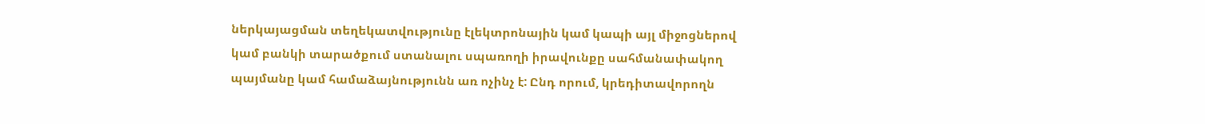ներկայացման տեղեկատվությունը էլեկտրոնային կամ կապի այլ միջոցներով կամ բանկի տարածքում ստանալու սպառողի իրավունքը սահմանափակող պայմանը կամ համաձայնությունն առ ոչինչ է: Ընդ որում, կրեդիտավորողն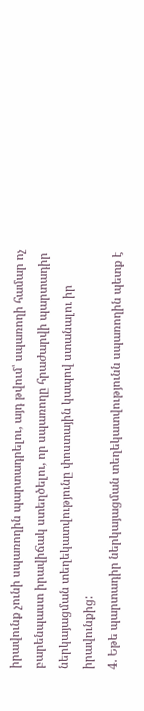իրավունք չունի սպառողին պարտադրելու, այդ թվում՝ սպառողի համար ոչ բարենպաստ իրավիճակ ստեղծելու, որ սպառողը հրաժարվի պարտադիր ներկայացման տեղեկատվությունը փոստային կապով ստանալու իր իրավունքից:
4. Եթե պարտադիր ներկայացման տեղեկատվությունն սպառողին պետք է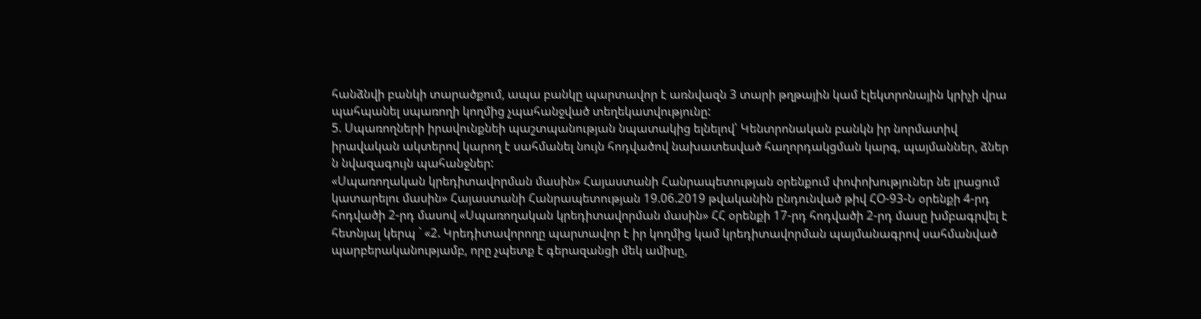հանձնվի բանկի տարածքում, ապա բանկը պարտավոր է առնվազն 3 տարի թղթային կամ էլեկտրոնային կրիչի վրա պահպանել սպառողի կողմից չպահանջված տեղեկատվությունը:
5. Սպառողների իրավունքնեի պաշտպանության նպատակից ելնելով՝ Կենտրոնական բանկն իր նորմատիվ իրավական ակտերով կարող է սահմանել նույն հոդվածով նախատեսված հաղորդակցման կարգ, պայմաններ, ձներ ն նվազագույն պահանջներ:
«Սպառողական կրեդիտավորման մասին» Հայաստանի Հանրապետության օրենքում փոփոխություներ նե լրացում կատարելու մասին» Հայաստանի Հանրապետության 19.06.2019 թվականին ընդունված թիվ ՀՕ-93-Ն օրենքի 4-րդ հոդվածի 2-րդ մասով «Սպառողական կրեդիտավորման մասին» ՀՀ օրենքի 17-րդ հոդվածի 2-րդ մասը խմբագրվել է հետնյալ կերպ ` «2. Կրեդիտավորողը պարտավոր է իր կողմից կամ կրեդիտավորման պայմանագրով սահմանված պարբերականությամբ, որը չպետք է գերազանցի մեկ ամիսը,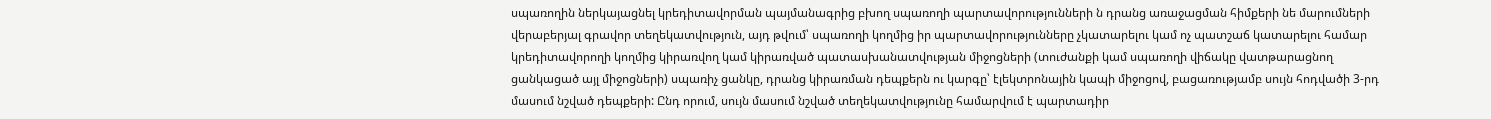սպառողին ներկայացնել կրեդիտավորման պայմանագրից բխող սպառողի պարտավորությունների ն դրանց առաջացման հիմքերի նե մարումների վերաբերյալ գրավոր տեղեկատվություն, այդ թվում՝ սպառողի կողմից իր պարտավորությունները չկատարելու կամ ոչ պատշաճ կատարելու համար կրեդիտավորողի կողմից կիրառվող կամ կիրառված պատասխանատվության միջոցների (տուժանքի կամ սպառողի վիճակը վատթարացնող ցանկացած այլ միջոցների) սպառիչ ցանկը, դրանց կիրառման դեպքերն ու կարգը՝ էլեկտրոնային կապի միջոցով, բացառությամբ սույն հոդվածի 3-րդ մասում նշված դեպքերի: Ընդ որում, սույն մասում նշված տեղեկատվությունը համարվում է պարտադիր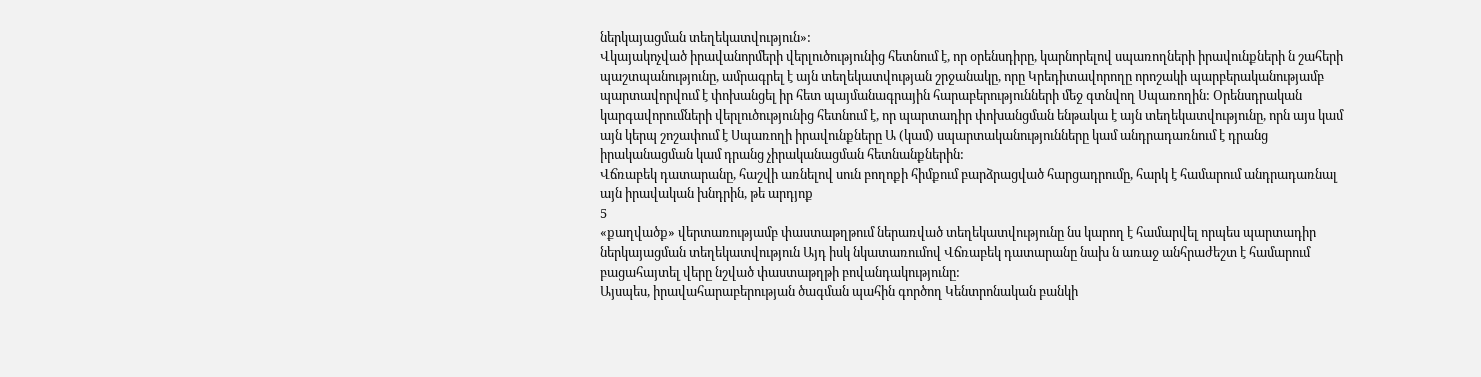ներկայացման տեղեկատվություն»:
Վկայակոչված իրավանորմերի վերլուծությունից հետնում է, որ օրենսդիրը, կարնորելով սպառողների իրավունքների ն շահերի պաշտպանությունը, ամրագրել է այն տեղեկատվության շրջանակը, որը Կրեդիտավորողը որոշակի պարբերականությամբ պարտավորվում է փոխանցել իր հետ պայմանագրային հարաբերությունների մեջ գտնվող Սպառողին: Օրենսդրական կարգավորումների վերլուծությունից հետնում է, որ պարտադիր փոխանցման ենթակա է այն տեղեկատվությունը, որն այս կամ այն կերպ շոշափում է Սպառողի իրավունքները Ա (կամ) սպարտականությունները կամ անդրադառնում է դրանց իրականացման կամ դրանց չիրականացման հետնանքներին:
Վճռաբեկ դատարանը, հաշվի առնելով սուն բողոքի հիմքում բարձրացված հարցադրումը, հարկ է համարում անդրադառնալ այն իրավական խնդրին, թե արդյոք
5
«քաղվածք» վերտառությամբ փաստաթղթում ներառված տեղեկատվությունը նս կարող է համարվել որպես պարտադիր ներկայացման տեղեկատվություն Այդ իսկ նկատառումով Վճռաբեկ դատարանը նախ ն առաջ անհրաժեշտ է համարում բացահայտել վերը նշված փաստաթղթի բովանդակությունը:
Այսպես, իրավահարաբերության ծագման պահին գործող Կենտրոնական բանկի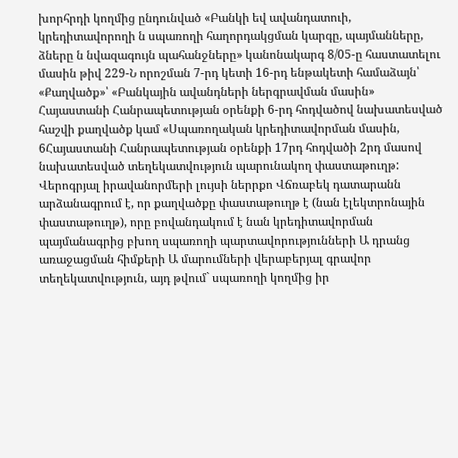խորհրդի կողմից ընդունված «Բանկի եվ ավանդատուի, կրեդիտավորողի ն սպառողի հաղորդակցման կարգը, պայմանները, ձները ն նվազագույն պահանջները» կանոնակարգ 8/05-ը հաստատելու մասին թիվ 229-Ն որոշման 7-րդ կետի 16-րդ ենթակետի համաձայն՝ «Քաղվածք»՝ «Բանկային ավանդների ներգրավման մասին» Հայաստանի Հանրապետության օրենքի 6-րդ հոդվածով նախատեսված հաշվի քաղվածք կամ «Սպառողական կրեդիտավորման մասին, 6Հայաստանի Հանրապետության օրենքի 17րդ հոդվածի 2րդ մասով նախատեսված տեղեկատվություն պարունակող փաստաթուղթ:
Վերոգրյալ իրավանորմերի լույսի ներրքո Վճռաբեկ դատարանն արձանագրում է, որ քաղվածքը փաստաթուղթ է (նան էլեկտրոնային փաստաթուղթ), որը բովանդակում է նան կրեդիտավորման պայմանագրից բխող սպառողի պարտավորությունների Ա դրանց առաջացման հիմքերի Ա մարումների վերաբերյալ գրավոր տեղեկատվություն, այդ թվում` սպառողի կողմից իր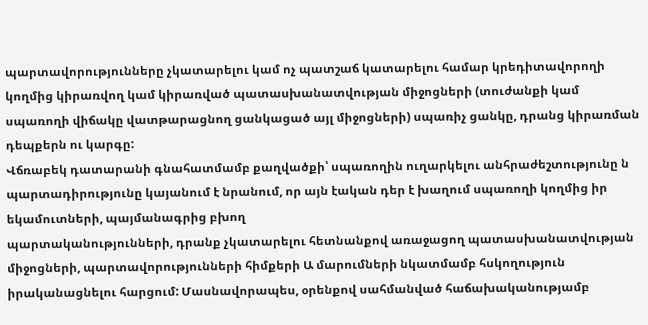պարտավորությունները չկատարելու կամ ոչ պատշաճ կատարելու համար կրեդիտավորողի կողմից կիրառվող կամ կիրառված պատասխանատվության միջոցների (տուժանքի կամ սպառողի վիճակը վատթարացնող ցանկացած այլ միջոցների) սպառիչ ցանկը, դրանց կիրառման դեպքերն ու կարգը:
Վճռաբեկ դատարանի գնահատմամբ քաղվածքի՝ սպառողին ուղարկելու անհրաժեշտությունը ն պարտադիրությունը կայանում է նրանում, որ այն էական դեր է խաղում սպառողի կողմից իր եկամուտների, պայմանագրից բխող
պարտականությունների, դրանք չկատարելու հետնանքով առաջացող պատասխանատվության միջոցների, պարտավորությունների հիմքերի Ա մարումների նկատմամբ հսկողություն իրականացնելու հարցում: Մասնավորապես, օրենքով սահմանված հաճախականությամբ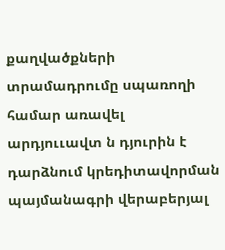քաղվածքների տրամադրումը սպառողի համար առավել արդյոււավտ ն դյուրին է դարձնում կրեդիտավորման պայմանագրի վերաբերյալ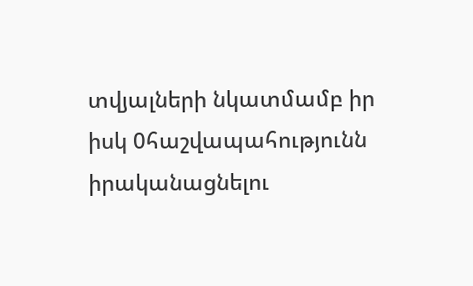տվյալների նկատմամբ իր իսկ 0հաշվապահությունն իրականացնելու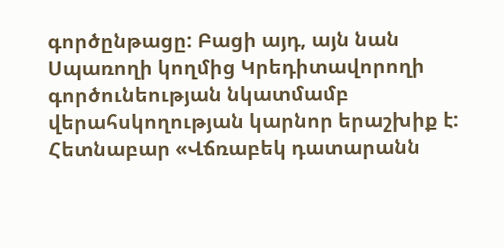գործընթացը: Բացի այդ, այն նան Սպառողի կողմից Կրեդիտավորողի գործունեության նկատմամբ վերահսկողության կարնոր երաշխիք է:
Հետնաբար «Վճռաբեկ դատարանն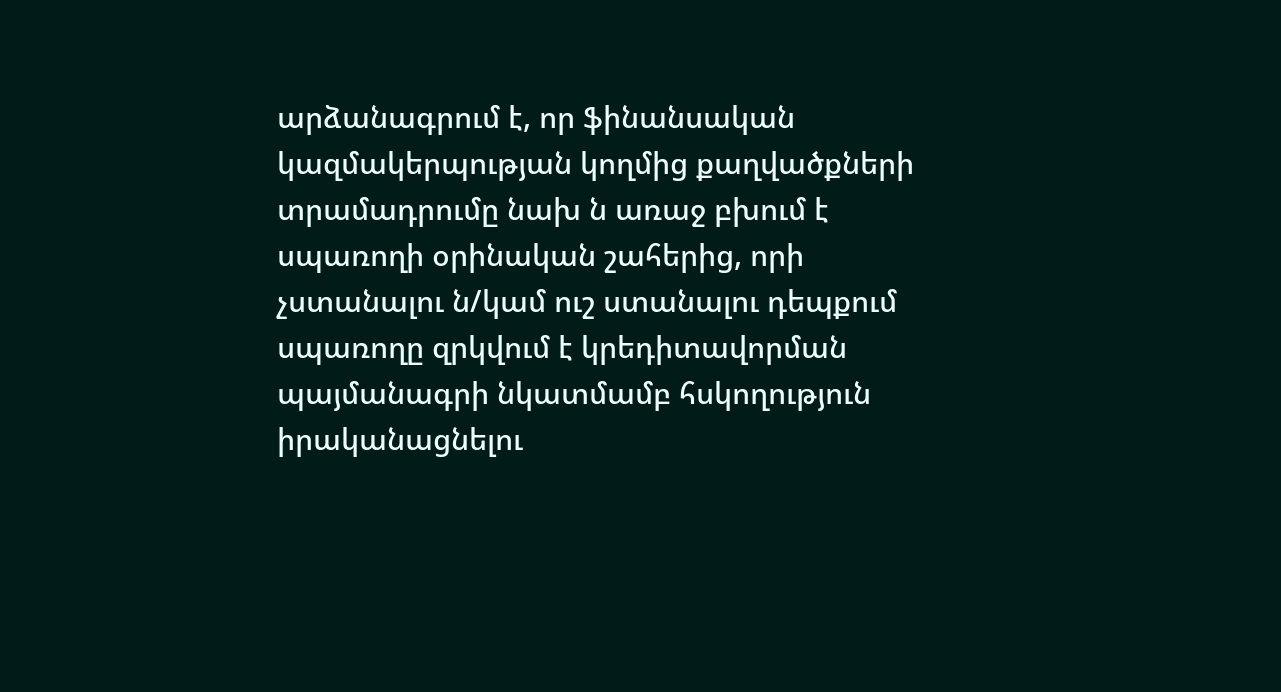արձանագրում է, որ ֆինանսական կազմակերպության կողմից քաղվածքների տրամադրումը նախ ն առաջ բխում է սպառողի օրինական շահերից, որի չստանալու ն/կամ ուշ ստանալու դեպքում սպառողը զրկվում է կրեդիտավորման պայմանագրի նկատմամբ հսկողություն իրականացնելու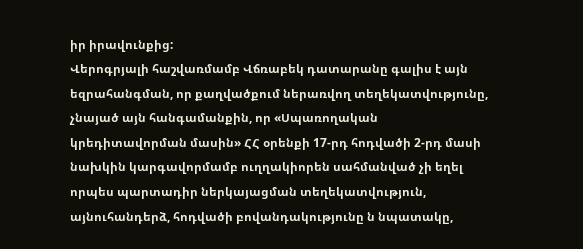իր իրավունքից:
Վերոգրյալի հաշվառմամբ Վճռաբեկ դատարանը գալիս է այն եզրահանգման, որ քաղվածքում ներառվող տեղեկատվությունը, չնայած այն հանգամանքին, որ «Սպառողական կրեդիտավորման մասին» ՀՀ օրենքի 17-րդ հոդվածի 2-րդ մասի նախկին կարգավորմամբ ուղղակիորեն սահմանված չի եղել որպես պարտադիր ներկայացման տեղեկատվություն, այնուհանդերձ, հոդվածի բովանդակությունը ն նպատակը,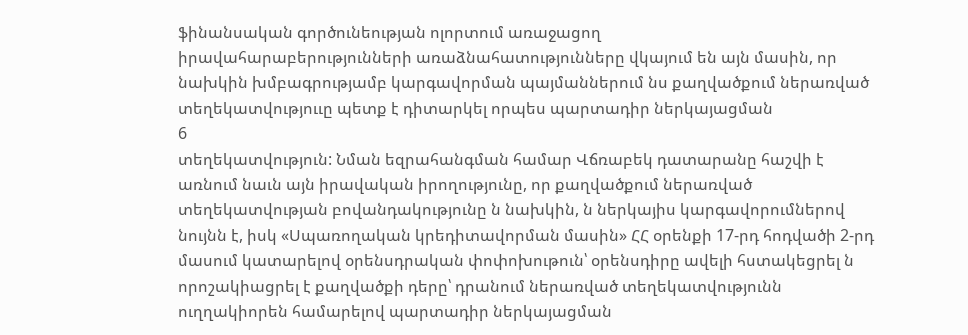ֆինանսական գործունեության ոլորտում առաջացող
իրավահարաբերությունների առաձնահատությունները վկայում են այն մասին, որ նախկին խմբագրությամբ կարգավորման պայմաններում նս քաղվածքում ներառված տեղեկատվություւը պետք է դիտարկել որպես պարտադիր ներկայացման
6
տեղեկատվություն: Նման եզրահանգման համար Վճռաբեկ դատարանը հաշվի է առնում նաւն այն իրավական իրողությունը, որ քաղվածքում ներառված տեղեկատվության բովանդակությունը ն նախկին, ն ներկայիս կարգավորումներով նույնն է, իսկ «Սպառողական կրեդիտավորման մասին» ՀՀ օրենքի 17-րդ հոդվածի 2-րդ մասում կատարելով օրենսդրական փոփոխութուն՝ օրենսդիրը ավելի հստակեցրել ն որոշակիացրել է քաղվածքի դերը՝ դրանում ներառված տեղեկատվությունն ուղղակիորեն համարելով պարտադիր ներկայացման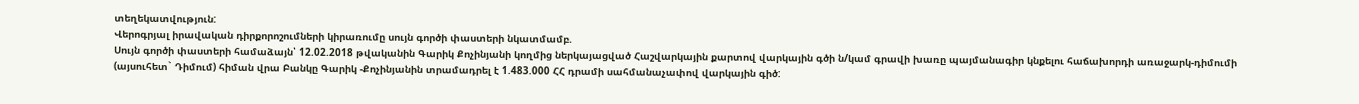տեղեկատվություն:
Վերոգրյալ իրավական դիրքորոշումների կիրառումը սույն գործի փաստերի նկատմամբ.
Սույն գործի փաստերի համաձայն՝ 12.02.2018 թվականին Գարիկ Քոչինյանի կողմից ներկայացված Հաշվարկային քարտով վարկային գծի ն/կամ գրավի խառը պայմանագիր կնքելու հաճախորդի առաջարկ-դիմումի (այսուհետ` Դիմում) հիման վրա Բանկը Գարիկ -Քոչինյանին տրամադրել է 1.483.000 ՀՀ դրամի սահմանաչափով վարկային գիծ: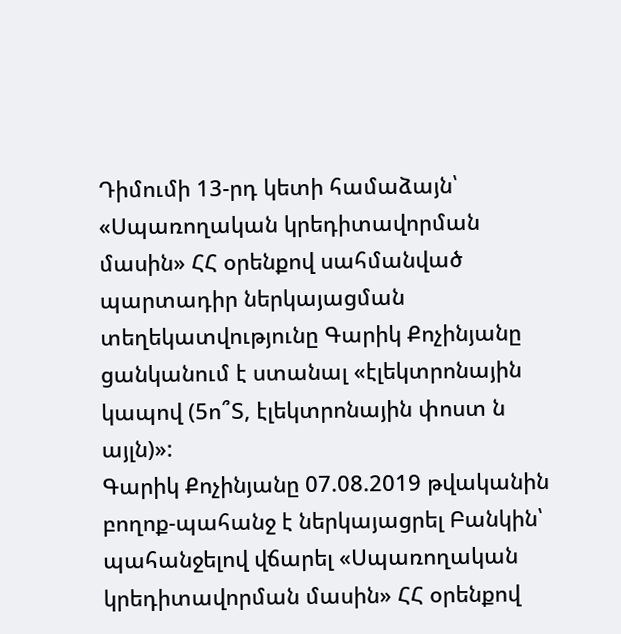Դիմումի 13-րդ կետի համաձայն՝ «Սպառողական կրեդիտավորման մասին» ՀՀ օրենքով սահմանված պարտադիր ներկայացման տեղեկատվությունը Գարիկ Քոչինյանը ցանկանում է ստանալ «էլեկտրոնային կապով (5ո՞Տ, էլեկտրոնային փոստ ն այլն)»:
Գարիկ Քոչինյանը 07.08.2019 թվականին բողոք-պահանջ է ներկայացրել Բանկին՝ պահանջելով վճարել «Սպառողական կրեդիտավորման մասին» ՀՀ օրենքով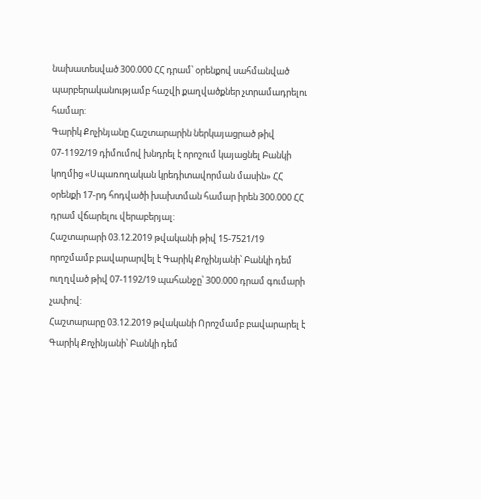նախատեսված 300.000 ՀՀ դրամ՝ օրենքով սահմանված պարբերականությամբ հաշվի քաղվածքներ չտրամադրելու համար:
Գարիկ Քոչինյանը Հաշտարարին ներկայացրած թիվ 07-1192/19 դիմումով խնդրել է որոշում կայացնել Բանկի կողմից «Սպառողական կրեդիտավորման մասին» ՀՀ օրենքի 17-րդ հոդվածի խախտման համար իրեն 300.000 ՀՀ դրամ վճարելու վերաբերյալ:
Հաշտարարի 03.12.2019 թվականի թիվ 15-7521/19 որոշմամբ բավարարվել է Գարիկ Քոչինյանի՝ Բանկի դեմ ուղղված թիվ 07-1192/19 պահանջը՝ 300.000 դրամ գումարի չափով:
Հաշտարարը 03.12.2019 թվականի Որոշմամբ բավարարել է Գարիկ Քոչինյանի՝ Բանկի դեմ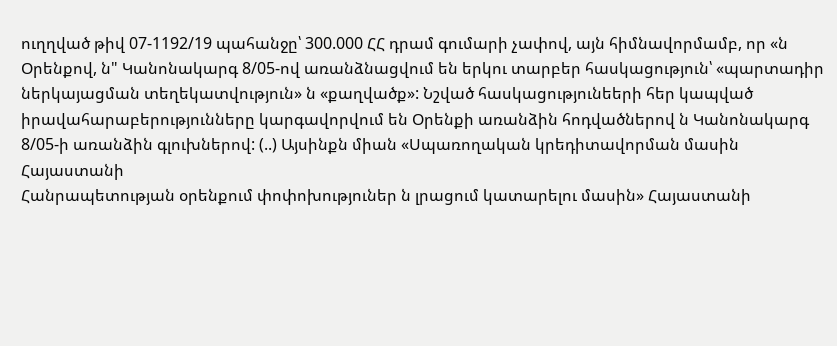ուղղված թիվ 07-1192/19 պահանջը՝ 300.000 ՀՀ դրամ գումարի չափով, այն հիմնավորմամբ, որ «ն Օրենքով, ն" Կանոնակարգ 8/05-ով առանձնացվում են երկու տարբեր հասկացություն՝ «պարտադիր ներկայացման տեղեկատվություն» ն «քաղվածք»: Նշված հասկացությունեերի հեր կապված իրավահարաբերությունները կարգավորվում են Օրենքի առանձին հոդվածներով ն Կանոնակարգ 8/05-ի առանձին գլուխներով: (..) Այսինքն միան «Սպառողական կրեդիտավորման մասին Հայաստանի
Հանրապետության օրենքում փոփոխություներ ն լրացում կատարելու մասին» Հայաստանի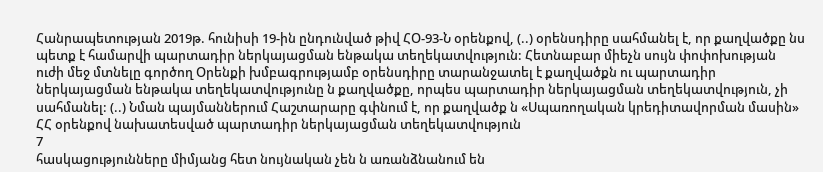Հանրապետության 2019թ. հունիսի 19-ին ընդունված թիվ ՀՕ-93-Ն օրենքով, (..) օրենսդիրը սահմանել է, որ քաղվածքը նս պետք է համարվի պարտադիր ներկայացման ենթակա տեղեկատվություն: Հետնաբար միեչն սույն փոփոխության ուժի մեջ մտնելը գործող Օրենքի խմբագրությամբ օրենսդիրը տարանջատել է քաղվածքն ու պարտադիր ներկայացման ենթակա տեղեկատվությունը ն քաղվածքը, որպես պարտադիր ներկայացման տեղեկատվություն, չի սահմանել: (..) Նման պայմաններում Հաշտարարը գփնում է, որ քաղվածք ն «Սպառողական կրեդիտավորման մասին» ՀՀ օրենքով նախատեսված պարտադիր ներկայացման տեղեկատվություն
7
հասկացությունները միմյանց հետ նույնական չեն ն առանձնանում են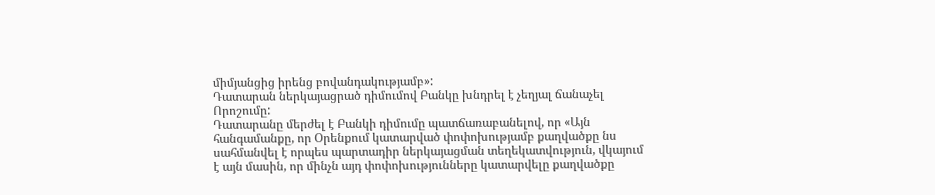միմյանցից իրենց բովանդակությամբ»:
Դատարան ներկայացրած դիմումով Բանկը խնդրել է չեղյալ ճանաչել Որոշումը:
Դատարանը մերժել է Բանկի դիմումը պատճառաբանելով, որ «Այն հանգամանքը, որ Օրենքում կատարված փոփոխությամբ քաղվածքը նս սահմանվել է որպես պարտադիր ներկայացման տեղեկատվություն, վկայում է այն մասին, որ մինչն այդ փոփոխությունները կատարվելը քաղվածքը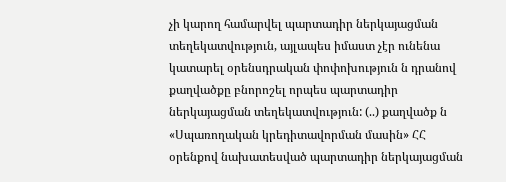չի կարող համարվել պարտադիր ներկայացման տեղեկատվություն, այլապես իմաստ չէր ունենա կատարել օրենսդրական փոփոխություն ն դրանով քաղվածքը բնորոշել որպես պարտադիր ներկայացման տեղեկատվություն: (..) քաղվածք ն «Սպառողական կրեդիտավորման մասին» ՀՀ օրենքով նախատեսված պարտադիր ներկայացման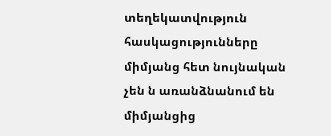տեղեկատվություն հասկացությունները միմյանց հետ նույնական չեն ն առանձնանում են միմյանցից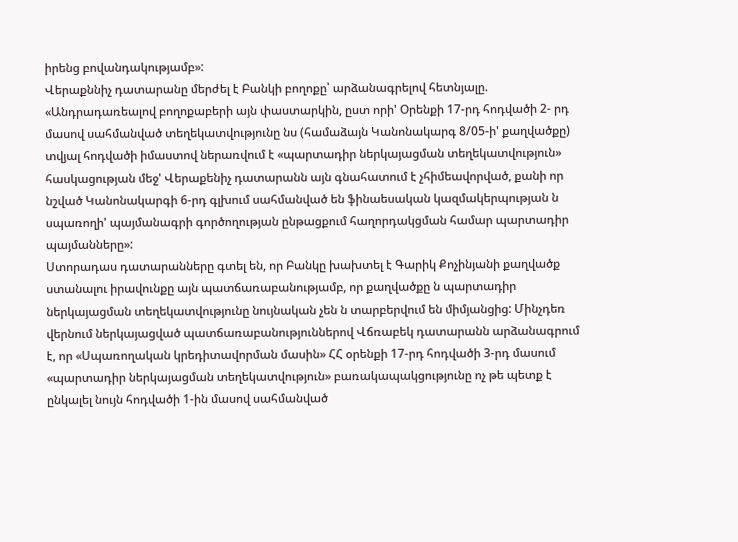իրենց բովանդակությամբ»:
Վերաքննիչ դատարանը մերժել է Բանկի բողոքը՝ արձանագրելով հետնյալը. «Անդրադառեալով բողոքաբերի այն փաստարկին, ըստ որի' Օրենքի 17-րդ հոդվածի 2- րդ մասով սահմանված տեղեկատվությունը նս (համաձայն Կանոնակարգ 8/05-ի' քաղվածքը) տվյալ հոդվածի իմաստով ներառվում է «պարտադիր ներկայացման տեղեկատվություն» հասկացության մեջ' Վերաքենիչ դատարանն այն գնահատում է չհիմեավորված, քանի որ նշված Կանոնակարգի 6-րդ գլխում սահմանված են ֆինաեսական կազմակերպության ն սպառողի' պայմանագրի գործողության ընթացքում հաղորդակցման համար պարտադիր պայմանները»:
Ստորադաս դատարանները գտել են, որ Բանկը խախտել է Գարիկ Քոչինյանի քաղվածք ստանալու իրավունքը այն պատճառաբանությամբ, որ քաղվածքը ն պարտադիր ներկայացման տեղեկատվությունը նույնական չեն ն տարբերվում են միմյանցից: Մինչդեռ վերնում ներկայացված պատճառաբանություններով Վճռաբեկ դատարանն արձանագրում է, որ «Սպառողական կրեդիտավորման մասին» ՀՀ օրենքի 17-րդ հոդվածի 3-րդ մասում «պարտադիր ներկայացման տեղեկատվություն» բառակապակցությունը ոչ թե պետք է ընկալել նույն հոդվածի 1-ին մասով սահմանված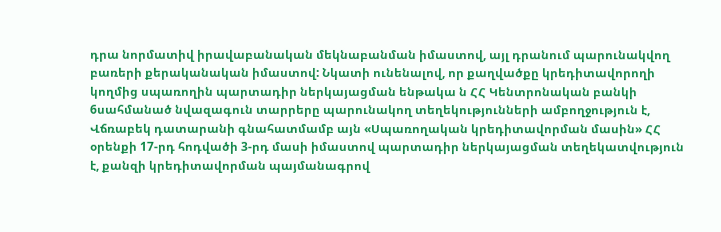դրա նորմատիվ իրավաբանական մեկնաբանման իմաստով, այլ դրանում պարունակվող բառերի քերականական իմաստով: Նկատի ունենալով, որ քաղվածքը կրեդիտավորողի կողմից սպառողին պարտադիր ներկայացման ենթակա ն ՀՀ Կենտրոնական բանկի 6սահմանած նվազագուն տարրերը պարունակող տեղեկությունների ամբողջություն է, Վճռաբեկ դատարանի գնահատմամբ այն «Սպառողական կրեդիտավորման մասին» ՀՀ օրենքի 17-րդ հոդվածի 3-րդ մասի իմաստով պարտադիր ներկայացման տեղեկատվություն է, քանզի կրեդիտավորման պայմանագրով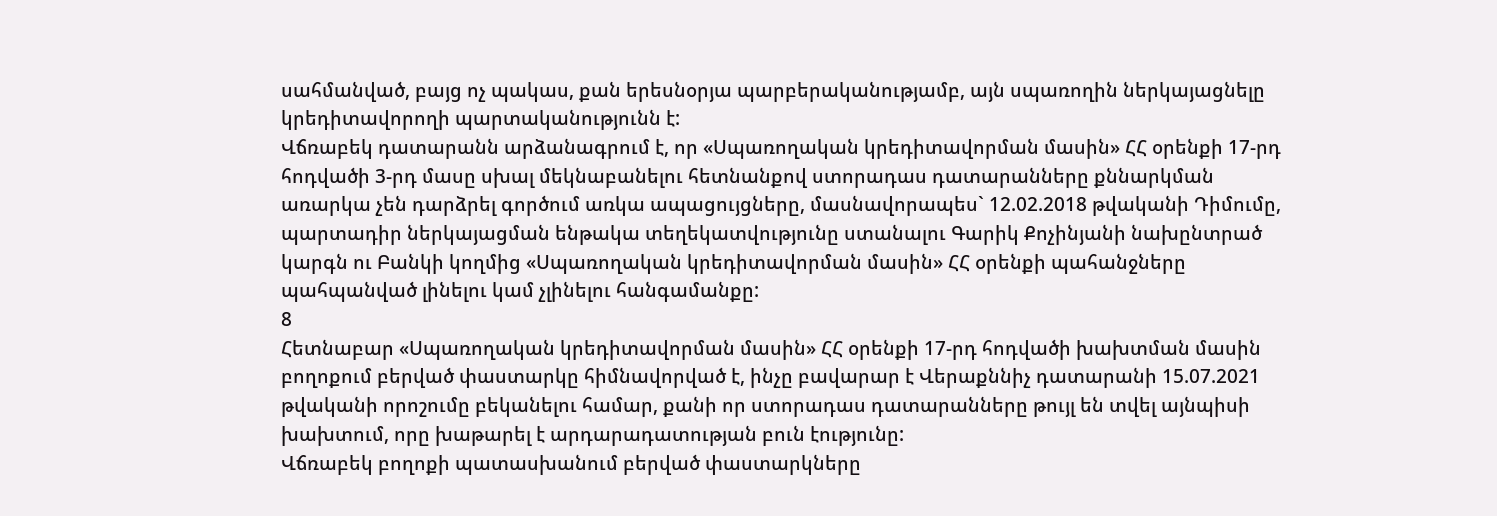սահմանված, բայց ոչ պակաս, քան երեսնօրյա պարբերականությամբ, այն սպառողին ներկայացնելը կրեդիտավորողի պարտականությունն է:
Վճռաբեկ դատարանն արձանագրում է, որ «Սպառողական կրեդիտավորման մասին» ՀՀ օրենքի 17-րդ հոդվածի 3-րդ մասը սխալ մեկնաբանելու հետնանքով ստորադաս դատարանները քննարկման առարկա չեն դարձրել գործում առկա ապացույցները, մասնավորապես` 12.02.2018 թվականի Դիմումը, պարտադիր ներկայացման ենթակա տեղեկատվությունը ստանալու Գարիկ Քոչինյանի նախընտրած կարգն ու Բանկի կողմից «Սպառողական կրեդիտավորման մասին» ՀՀ օրենքի պահանջները պահպանված լինելու կամ չլինելու հանգամանքը:
8
Հետնաբար «Սպառողական կրեդիտավորման մասին» ՀՀ օրենքի 17-րդ հոդվածի խախտման մասին բողոքում բերված փաստարկը հիմնավորված է, ինչը բավարար է Վերաքննիչ դատարանի 15.07.2021 թվականի որոշումը բեկանելու համար, քանի որ ստորադաս դատարանները թույլ են տվել այնպիսի խախտում, որը խաթարել է արդարադատության բուն էությունը:
Վճռաբեկ բողոքի պատասխանում բերված փաստարկները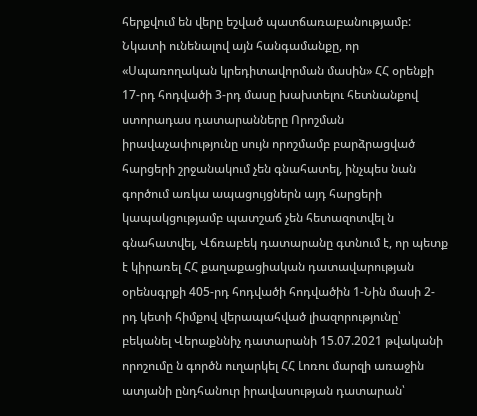հերքվում են վերը եշված պատճառաբանությամբ:
Նկատի ունենալով այն հանգամանքը, որ «Սպառողական կրեդիտավորման մասին» ՀՀ օրենքի 17-րդ հոդվածի 3-րդ մասը խախտելու հետնանքով ստորադաս դատարանները Որոշման իրավաչափությունը սույն որոշմամբ բարձրացված հարցերի շրջանակում չեն գնահատել, ինչպես նան գործում առկա ապացույցներն այդ հարցերի կապակցությամբ պատշաճ չեն հետազոտվել ն գնահատվել, Վճռաբեկ դատարանը գտնում է, որ պետք է կիրառել ՀՀ քաղաքացիական դատավարության օրենսգրքի 405-րդ հոդվածի հոդվածին 1-Նին մասի 2-րդ կետի հիմքով վերապահված լիազորությունը՝ բեկանել Վերաքննիչ դատարանի 15.07.2021 թվականի որոշումը ն գործն ուղարկել ՀՀ Լոռու մարզի առաջին ատյանի ընդհանուր իրավասության դատարան՝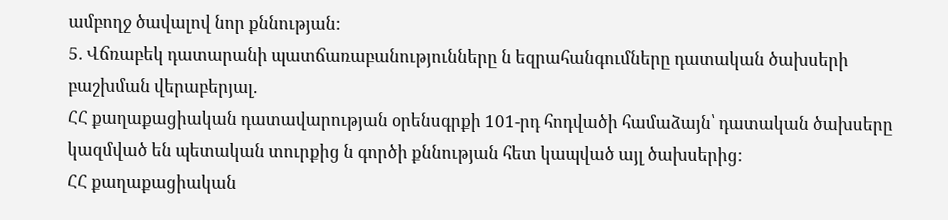ամբողջ ծավալով նոր քննության:
5. Վճռաբեկ դատարանի պատճառաբանությունները ն եզրահանգումները դատական ծախսերի բաշխման վերաբերյալ.
ՀՀ քաղաքացիական դատավարության օրենսգրքի 101-րդ հոդվածի համաձայն՝ դատական ծախսերը կազմված են պետական տուրքից ն գործի քննության հետ կապված այլ ծախսերից:
ՀՀ քաղաքացիական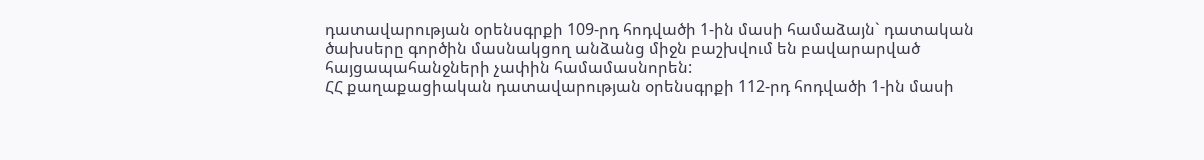դատավարության օրենսգրքի 109-րդ հոդվածի 1-ին մասի համաձայն` դատական ծախսերը գործին մասնակցող անձանց միջն բաշխվում են բավարարված հայցապահանջների չափին համամասնորեն:
ՀՀ քաղաքացիական դատավարության օրենսգրքի 112-րդ հոդվածի 1-ին մասի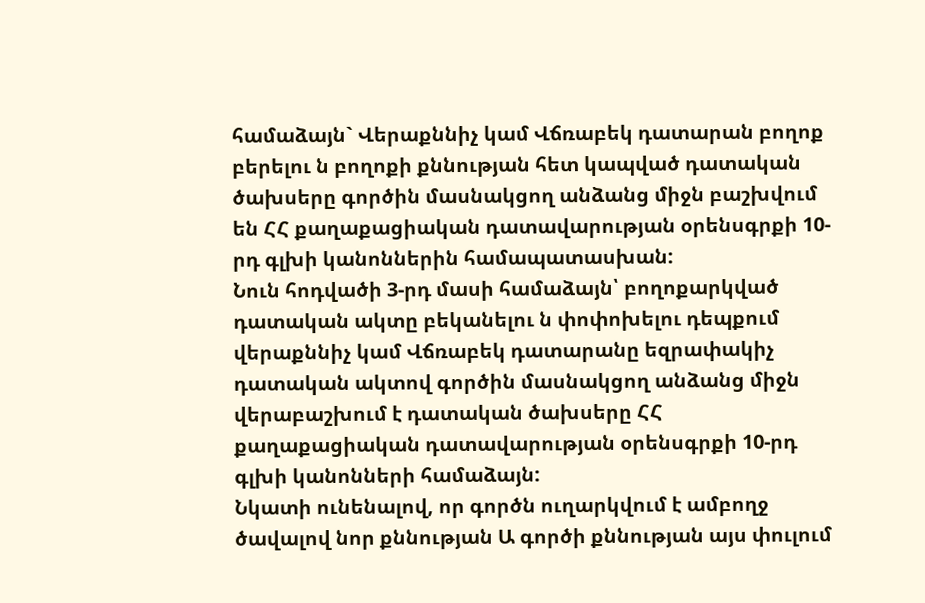համաձայն` Վերաքննիչ կամ Վճռաբեկ դատարան բողոք բերելու ն բողոքի քննության հետ կապված դատական ծախսերը գործին մասնակցող անձանց միջն բաշխվում են ՀՀ քաղաքացիական դատավարության օրենսգրքի 10-րդ գլխի կանոններին համապատասխան:
Նուն հոդվածի 3-րդ մասի համաձայն՝ բողոքարկված դատական ակտը բեկանելու ն փոփոխելու դեպքում վերաքննիչ կամ Վճռաբեկ դատարանը եզրափակիչ դատական ակտով գործին մասնակցող անձանց միջն վերաբաշխում է դատական ծախսերը ՀՀ քաղաքացիական դատավարության օրենսգրքի 10-րդ գլխի կանոնների համաձայն:
Նկատի ունենալով, որ գործն ուղարկվում է ամբողջ ծավալով նոր քննության Ա գործի քննության այս փուլում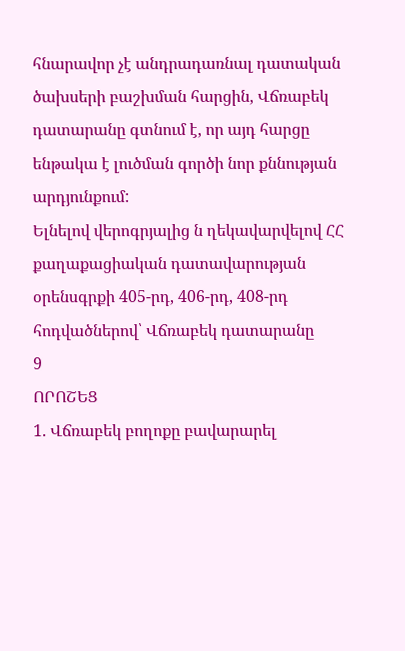հնարավոր չէ անդրադառնալ դատական ծախսերի բաշխման հարցին, Վճռաբեկ դատարանը գտնում է, որ այդ հարցը ենթակա է լուծման գործի նոր քննության արդյունքում:
Ելնելով վերոգրյալից ն ղեկավարվելով ՀՀ քաղաքացիական դատավարության օրենսգրքի 405-րդ, 406-րդ, 408-րդ հոդվածներով՝ Վճռաբեկ դատարանը
9
ՈՐՈՇԵՑ
1. Վճռաբեկ բողոքը բավարարել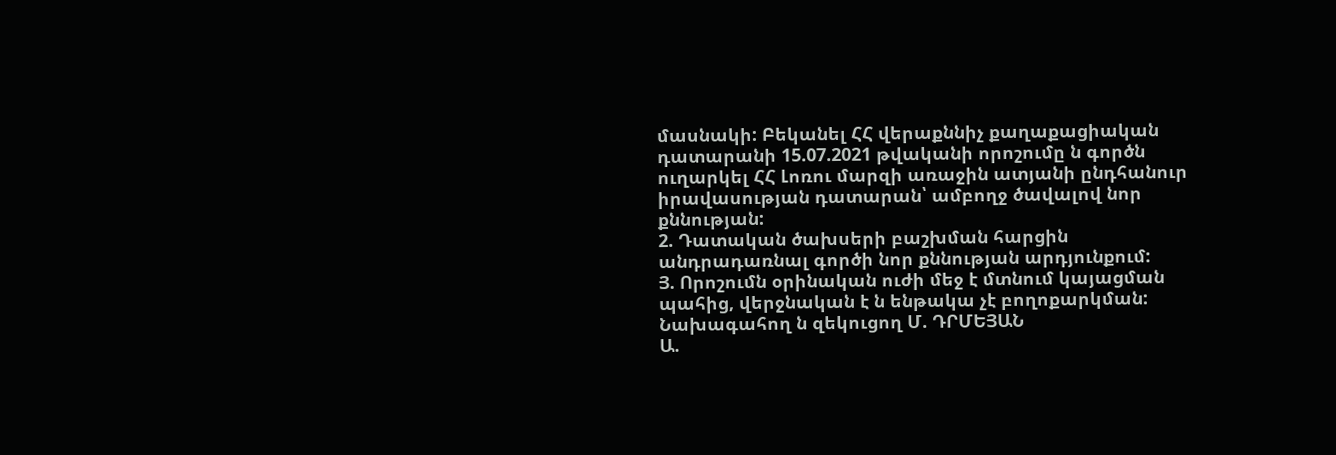մասնակի: Բեկանել ՀՀ վերաքննիչ քաղաքացիական դատարանի 15.07.2021 թվականի որոշումը ն գործն ուղարկել ՀՀ Լոռու մարզի առաջին ատյանի ընդհանուր իրավասության դատարան՝ ամբողջ ծավալով նոր քննության:
2. Դատական ծախսերի բաշխման հարցին անդրադառնալ գործի նոր քննության արդյունքում:
Յ. Որոշումն օրինական ուժի մեջ է մտնում կայացման պահից, վերջնական է ն ենթակա չէ բողոքարկման:
Նախագահող ն զեկուցող Մ. ԴՐՄԵՅԱՆ
Ա.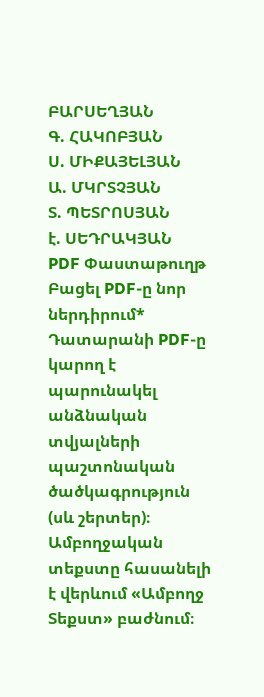ԲԱՐՍԵՂՅԱՆ
Գ. ՀԱԿՈԲՅԱՆ
Ս. ՄԻՔԱՅԵԼՅԱՆ
Ա. ՄԿՐՏՉՅԱՆ
Տ. ՊԵՏՐՈՍՅԱՆ
է. ՍԵԴՐԱԿՅԱՆ
PDF Փաստաթուղթ
Բացել PDF-ը նոր ներդիրում* Դատարանի PDF-ը կարող է պարունակել անձնական տվյալների պաշտոնական ծածկագրություն (սև շերտեր)։ Ամբողջական տեքստը հասանելի է վերևում «Ամբողջ Տեքստ» բաժնում։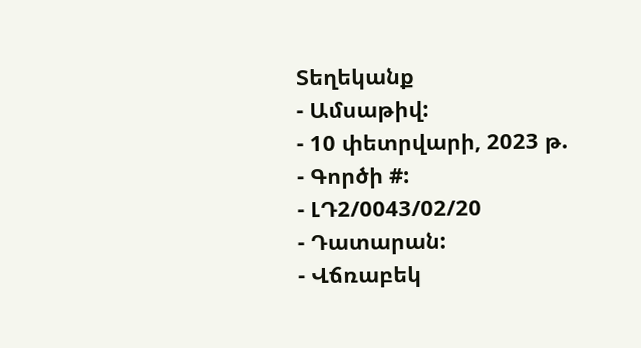Տեղեկանք
- Ամսաթիվ:
- 10 փետրվարի, 2023 թ.
- Գործի #:
- ԼԴ2/0043/02/20
- Դատարան:
- Վճռաբեկ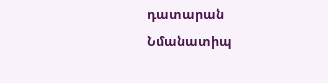դատարան
Նմանատիպ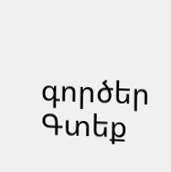գործեր
Գտեք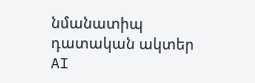նմանատիպ դատական ակտեր AI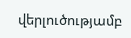վերլուծությամբ